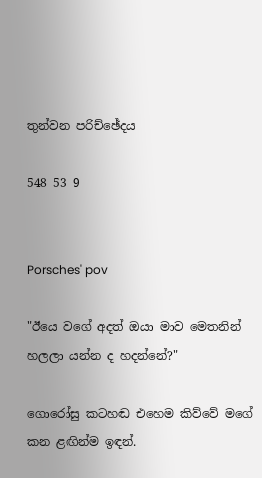තුන්වන පරිච්ඡේදය

548 53 9


Porsches' pov

"ඊයෙ වගේ අදත් ඔයා මාව මෙතනින් හලලා යන්න ද හදන්නේ?"

ගොරෝසු කටහඬ එහෙම කිව්වේ මගේ කන ළඟින්ම ඉඳන්.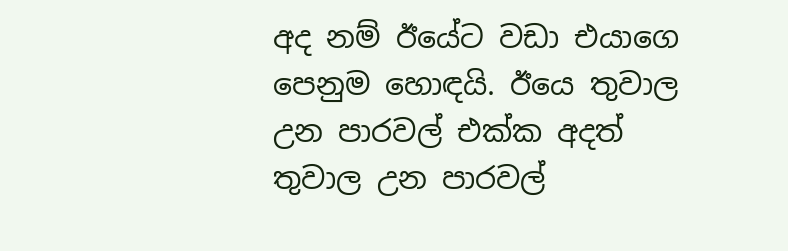අද නම් ඊයේට වඩා එයාගෙ පෙනුම හොඳයි. ඊයෙ තුවාල උන පාරවල් එක්ක අදත් තුවාල උන පාරවල්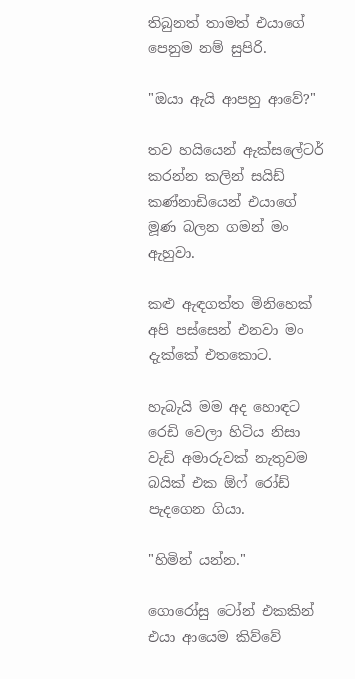තිබුනත් තාමත් එයාගේ පෙනුම නම් සුපිරි.

"ඔයා ඇයි ආපහු ආවේ?"

තව හයියෙන් ඇක්සලේටර් කරන්න කලින් සයිඩ් කණ්නාඩියෙන් එයාගේ මූණ බලන ගමන් මං ඇහුවා.

කළු ඇඳගත්ත මිනිහෙක් අපි පස්සෙන් එනවා මං දැක්කේ එතකොට.

හැබැයි මම අද හොඳට රෙඩි වෙලා හිටිය නිසා වැඩි අමාරුවක් නැතුවම බයික් එක ඕෆ් රෝඩ් පැදගෙන ගියා.

"හිමින් යන්න."

ගොරෝසු ටෝන් එකකින් එයා ආයෙම කිව්වේ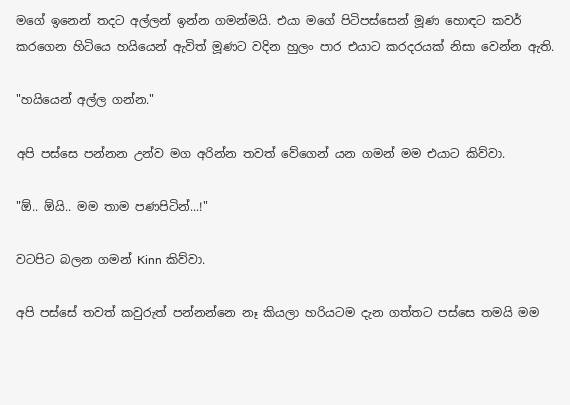මගේ ඉනෙන් තදට අල්ලන් ඉන්න ගමන්මයි. එයා මගේ පිටිපස්සෙන් මූණ හොඳට කවර් කරගෙන හිටියෙ හයියෙන් ඇවිත් මූණට වදින හුලං පාර එයාට කරදරයක් නිසා වෙන්න ඇති.

"හයියෙන් අල්ල ගන්න."

අපි පස්සෙ පන්නන උන්ව මග අරින්න තවත් වේගෙන් යන ගමන් මම එයාට කිව්වා.

"ඕ.. ඕයි.. මම තාම පණපිටින්...!"

වටපිට බලන ගමන් Kinn කිව්වා.

අපි පස්සේ තවත් කවුරුත් පන්නන්නෙ නෑ කියලා හරියටම දැන ගත්තට පස්සෙ තමයි මම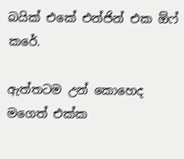බයික් එකේ එන්ජින් එක ඕෆ් කරේ.

ඇත්තටම උන් කොහෙද මගෙත් එක්ක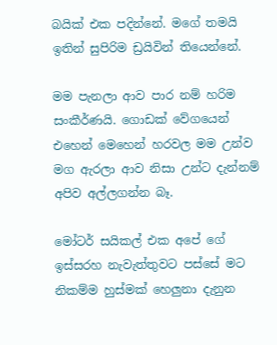බයික් එක පදින්නේ. මගේ තමයි ඉතින් සුපිරිම ඩ්‍රයිවින් තියෙන්නේ.

මම පැනලා ආව පාර නම් හරිම සංකීර්ණයි. ගොඩක් වේගයෙන් එහෙන් මෙහෙන් හරවල මම උන්ව මග ඇරලා ආව නිසා උන්ට දැන්නම් අපිව අල්ලගන්න බෑ.

මෝටර් සයිකල් එක අපේ ගේ ඉස්සරහ නැවැත්තුවට පස්සේ මට නිකම්ම හුස්මක් හෙලුනා දැනුන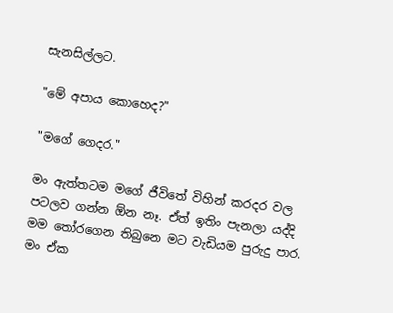සැනසිල්ලට.

"මේ අපාය කොහෙද?"

"මගේ ගෙදර."

මං ඇත්තටම මගේ ජීවිතේ විහින් කරදර වල පටලව ගන්න ඕන නෑ. ඒත් ඉතිං පැනලා යද්දි මම තෝරගෙන තිබුනෙ මට වැඩියම පුරුදු පාර. මං ඒක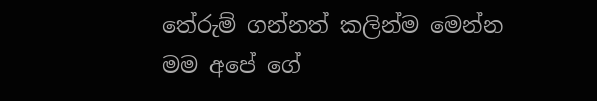තේරුම් ගන්නත් කලින්ම මෙන්න මම අපේ ගේ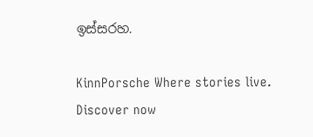ඉස්සරහ.

KinnPorsche Where stories live. Discover now